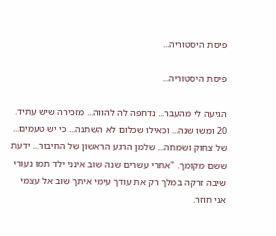פיסת היסטוריה...

פיסת היסטוריה...

הגיעה לי מהעבר... נדחפה לה להווה... מזכירה שיש עתיד. 20 ומשו שנה... וכאילו שכלום לא השתנה... כי יש טעמים... של צחוק ושמחה... שלמן הרגע הראשון של החיבור... ידעת ששם מקומך. "אחרי עשרים שנה שוב אינני ילד תמו נעורי שיבה זרקה במלך רק את עודך עימי איתך שוב אל עצמי אני חוזר.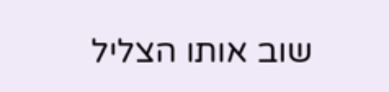שוב אותו הצליל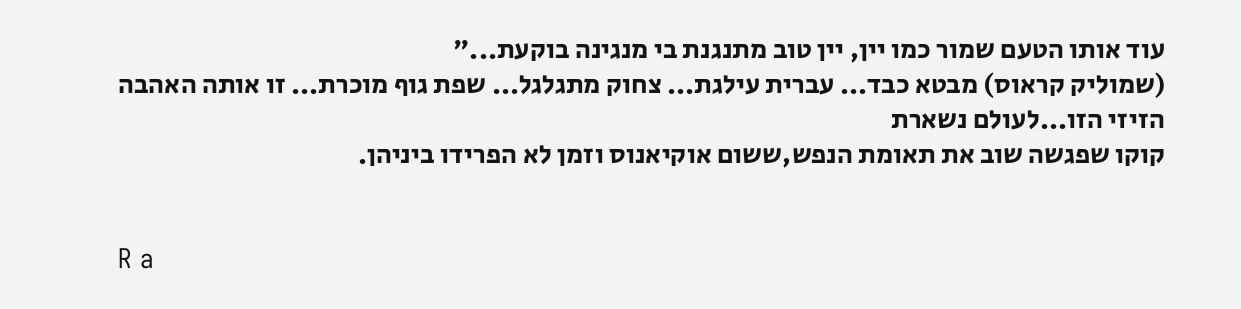עוד אותו הטעם שמור כמו יין, יין טוב מתנגנת בי מנגינה בוקעת..."
(שמוליק קראוס) מבטא כבד... עברית עילגת... צחוק מתגלגל... שפת גוף מוכרת... זו אותה האהבה
הזיזי הזו...לעולם נשארת
קוקו שפגשה שוב את תאומת הנפש,ששום אוקיאנוס וזמן לא הפרידו ביניהן.


R a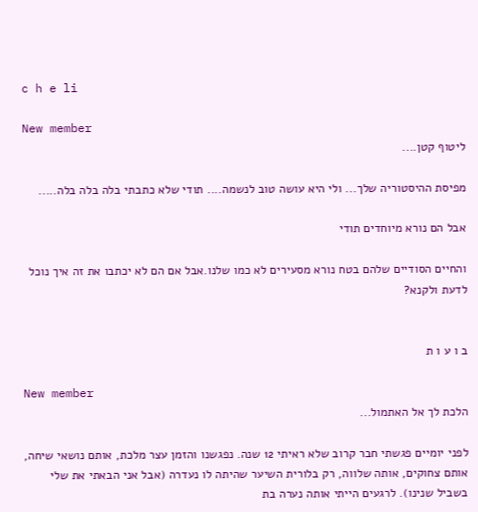c h e li

New member
ליטוף קטן....

מפיסת ההיסטוריה שלך... ולי היא עושה טוב לנשמה.... תודי שלא כתבתי בלה בלה בלה.....

אבל הם נורא מיוחדים תודי

והחיים הסודיים שלהם בטח נורא מסעירים לא כמו שלנו.אבל אם הם לא יכתבו את זה איך נוכל לדעת ולקנא?


ב ו ע ו ת

New member
הלכת לך אל האתמול...

לפני יומיים פגשתי חבר קרוב שלא ראיתי 12 שנה. נפגשנו והזמן עצר מלכת, אותם נושאי שיחה, אותם צחוקים, אותה שלווה, רק בלורית השיער שהיתה לו נעדרה (אבל אני הבאתי את שלי בשביל שנינו). לרגעים הייתי אותה נערה בת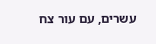עשרים, עם עור צח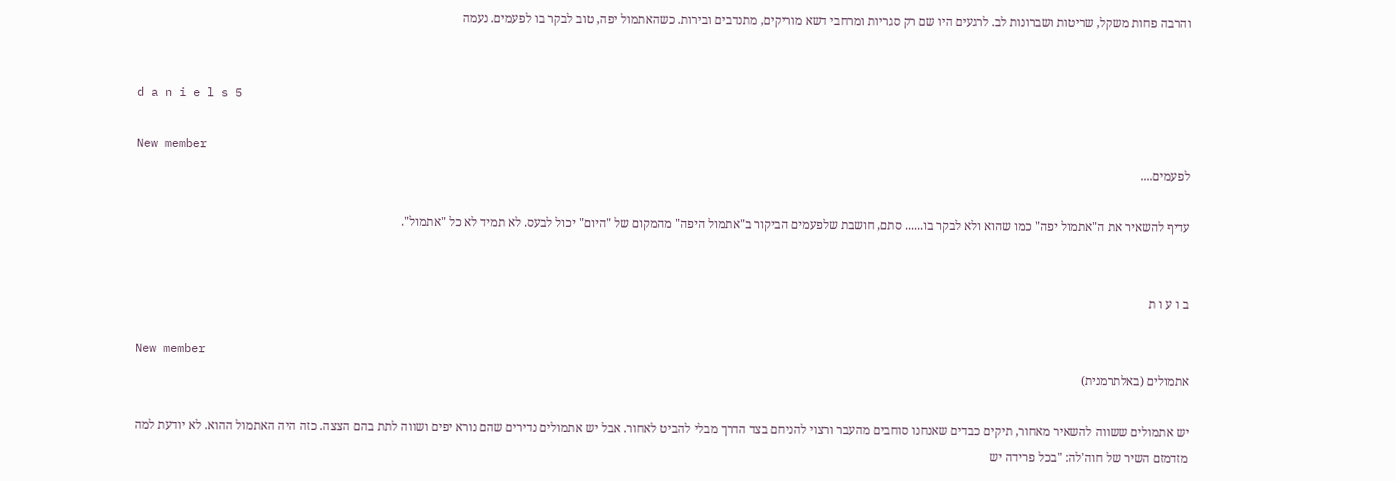והרבה פחות משקל, שריטות ושברונות לב. לרגעים היו שם רק סגריות ומרחבי דשא מוריקים, מתנדבים ובירות. כשהאתמול יפה, טוב לבקר בו לפעמים. נעמה


d a n i e l s 5

New member
לפעמים....

עדיף להשאיר את ה"אתמול יפה" כמו שהוא ולא לבקר בו...... סתם, חושבת שלפעמים הביקור ב"אתמול היפה" מהמקום של "היום" יכול לבעס. לא תמיד לא כל "אתמול".


ב ו ע ו ת

New member
אתמולים (באלתרמנית)

יש אתמולים ששווה להשאיר מאחור, תיקים כבדים שאנחנו סוחבים מהעבר ורצוי להניחם בצד הדרך מבלי להביט לאחור. אבל יש אתמולים נדירים שהם נורא יפים ושווה לתת בהם הצצה. כזה היה האתמול ההוא. לא יודעת למה מזדמזם השיר של חוה'לה: "בכל פרידה יש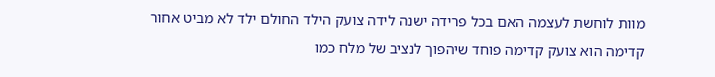מוות לוחשת לעצמה האם בכל פרידה ישנה לידה צועק הילד החולם ילד לא מביט אחור קדימה הוא צועק קדימה פוחד שיהפוך לנציב של מלח כמו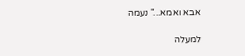אבא ואמא..." נעמה

למעלה